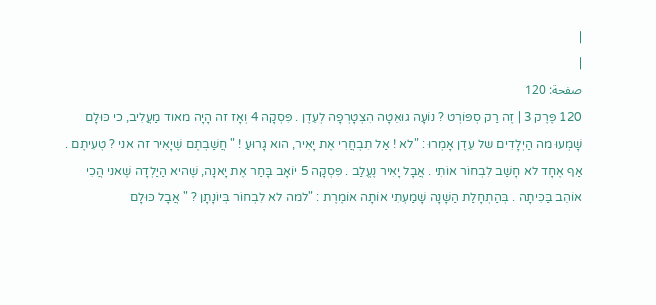|
|
صفحة: 120
120 פֶּרֶק 3 | זֶה רַק סְפּוֹרְט ? נוֹעָה גוּאֵטָה הִצְטָרְפָה לְעֵדֶן . פִּסְקָה 4 וְאָז זה הָיָה מאוד מַעֲלִיב, כי כּוּלָם שָׁמְעוּ מה הַיְלָדִים של עֵדֶן אָמְרוּ : "לא ! אַל תִבְחֲרִי אֶת יָאִיר, הוא גָרוּעַ ! " חֲשַׁבְתֶם שֶׁיָאִיר זה אני ? טְעִיתֶם . אַף אֶחָד לא חָשַׁב לִבְחוֹר אוֹתִי . אֲבָל יָאִיר נֶעֱלַב . פִּסְקָה 5 יוֹאָב בָּחַר אֶת יָאנָה, שֶׁהיא הַיַלְדָה שֶׁאני הֲכִי אוֹהֵב בַּכִּיתָה . בְּהַתְחָלַת הַשָׁנָה שָׁמַעְתִי אוֹתָה אוֹמֶרֶת : "למה לא לִבְחוֹר בְּיוֹנָתָן ? " אֲבָל כּוּלָם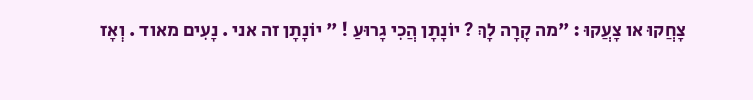צָחֲקוּ או צָעֲקוּ : "מה קָרָה לָךְ ? יוֹנָתָן הֲכִי גָרוּעַ ! " יוֹנָתָן זה אני . נָעִים מאוד . וְאָז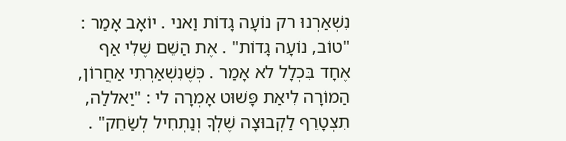נִשְׁאַרְנוּ רק נוֹעָה גָדוֹת וַאני . יוֹאָב אָמַר : "טוֹב, נוֹעָה גָדוֹת" . אֶת הַשֵׁם שֶׁלִי אַף אֶחָד בִּכְלָל לא אָמַר . כְּשֶׁנִשְׁאַרְתִי אַחֲרוֹן, הַמוֹרָה לִיאַת פָּשׁוּט אָמְרָה לי : "יַאללַה, תִצְטָרֵף לַקְבוּצָה שֶׁלְךָ וְנַתְחִיל לְשַׂחֵק" .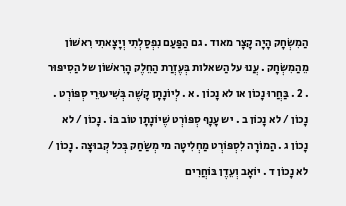הַמִשְׂחָק הָיָה קָצָר מאוד . גם הַפַּעַם נִפְסַלְתִי וְיָצָאתִי רִאשׁוֹן מֵהַמִשְׂחָק . עֲנוּ על הַשאלות בְּעֶזְרַת הַחֵלֶק הָרִאשׁוֹן של הַסִיפּוּר . 2 . בַּחֲרוּ נָכוֹן או לא נָכוֹן . א . לְיוֹנָתָן קָשֶׁה בְּשִׁיעוּרֵי סְפּוֹרְט . נָכוֹן / לא נָכוֹן ב . יש עָנָף סְפּוֹרְט שֶׁיוֹנָתָן טוֹב בּוֹ . נָכוֹן / לא נָכוֹן ג . הַמוֹרָה לִסְפּוֹרְט מַחְלִיטָה מי מְשַׂחַק בְּכל קְבוּצָה . נָכוֹן / לא נָכוֹן ד . יוֹאָב וְעֵדֶן בּוֹחֲרִים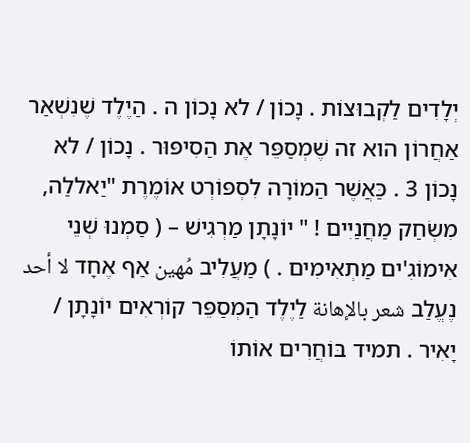יְלָדִים לַקְבוּצוֹת . נָכוֹן / לא נָכוֹן ה . הַיֶלֶד שֶׁנִשְׁאַר אַחֲרוֹן הוא זה שֶׁמְסַפֵּר אֶת הַסִיפּוּר . נָכוֹן / לא נָכוֹן 3 . כַּאֲשֶׁר הַמוֹרָה לִסְפּוֹרְט אוֹמֶרֶת "יַאללַה, מִשְׂחַק מַחֲנַיִים ! " יוֹנָתָן מַרְגִישׁ – ( סַמְנוּ שְׁנֵי אִימוֹגִ'ים מַתְאִימִים . ) מַעֲלִיב مُهين אַף אֶחָד لا أحد נֶעֱלַב شعر بالإهانة לַיֶלֶד הַמְסַפֵּר קוֹרְאִים יוֹנָתָן / יָאִיר . תמיד בּוֹחֲרִים אוֹתוֹ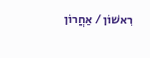רִאשׁוֹן / אַחֲרוֹן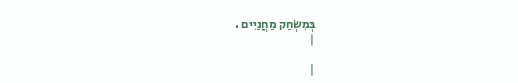בְּמִשְׂחַק מַחֲנַיִים .
|

|